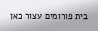בית פורומים עצור כאן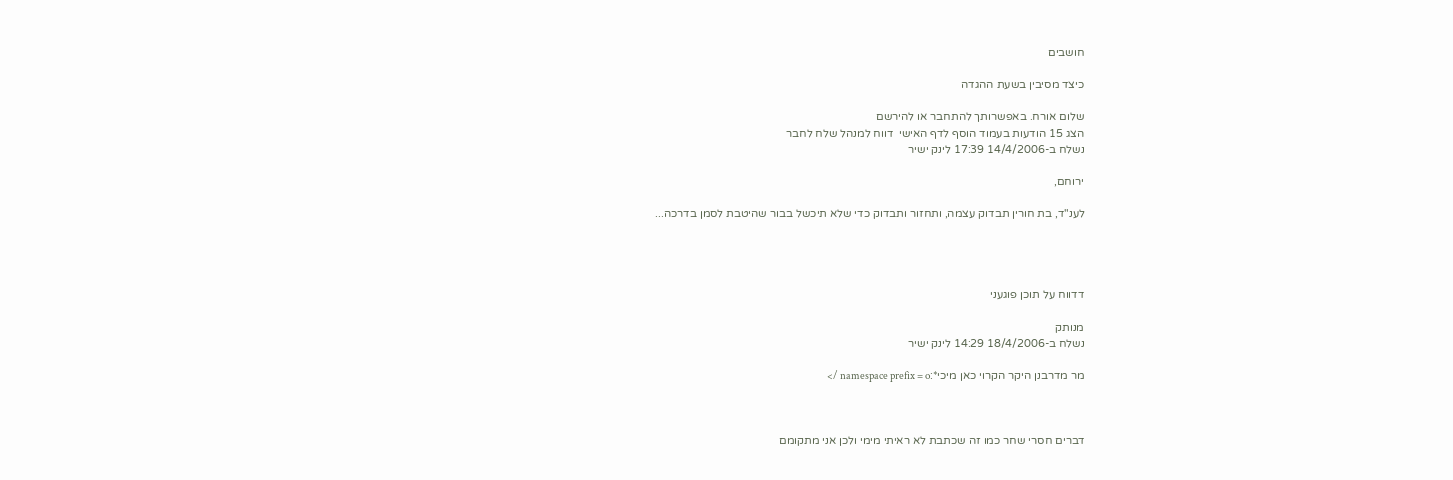חושבים

כיצד מסיבין בשעת ההגדה

שלום אורח. באפשרותך להתחבר או להירשם
הצג 15 הודעות בעמוד הוסף לדף האישי  דווח למנהל שלח לחבר
נשלח ב-14/4/2006 17:39 לינק ישיר

ירוחם,

לענ"ד, בת חורין תבדוק עצמה, ותחזור ותבדוק כדי שלא תיכשל בבור שהיטבת לסמן בדרכה...




דדווח על תוכן פוגעני

מנותק
נשלח ב-18/4/2006 14:29 לינק ישיר

מר מדרבנן היקר הקרוי כאן מיכי*:namespace prefix = o />



דברים חסרי שחר כמו זה שכתבת לא ראיתי מימי ולכן אני מתקומם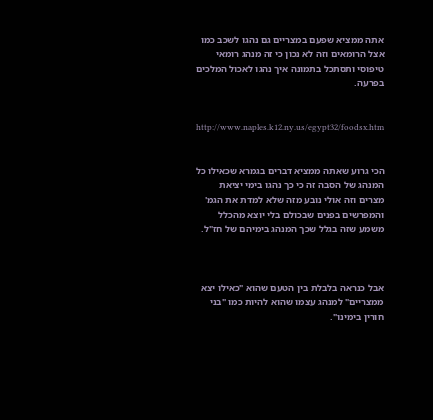אתה ממציא שפעם במצריים גם נהגו לשכב כמו אצל הרומאים וזה לא נכון כי זה מנהג רומאי טיפוסי ותסתכל בתמונה איך נהגו לאכול המלכים בפרעה.


http://www.naples.k12.ny.us/egypt32/foodsx.htm


הכי גרוע שאתה ממציא דברים בגמרא שכאילו כל המנהג של הסבה זה כי כך נהגו בימי יציאת מצרים וזה אולי נובע מזה שלא למדת את הגמ' והמפרשים בפנים שבכולם בלי יוצא מהכלל משמע שזה בגלל שכך המנהג בימיהם של חז"ל.



אבל כנראה בלבלת בין הטעם שהוא "כאילו יצא ממצריים" למנהג עצמו שהוא להיות כמו "בני חורין בימינו".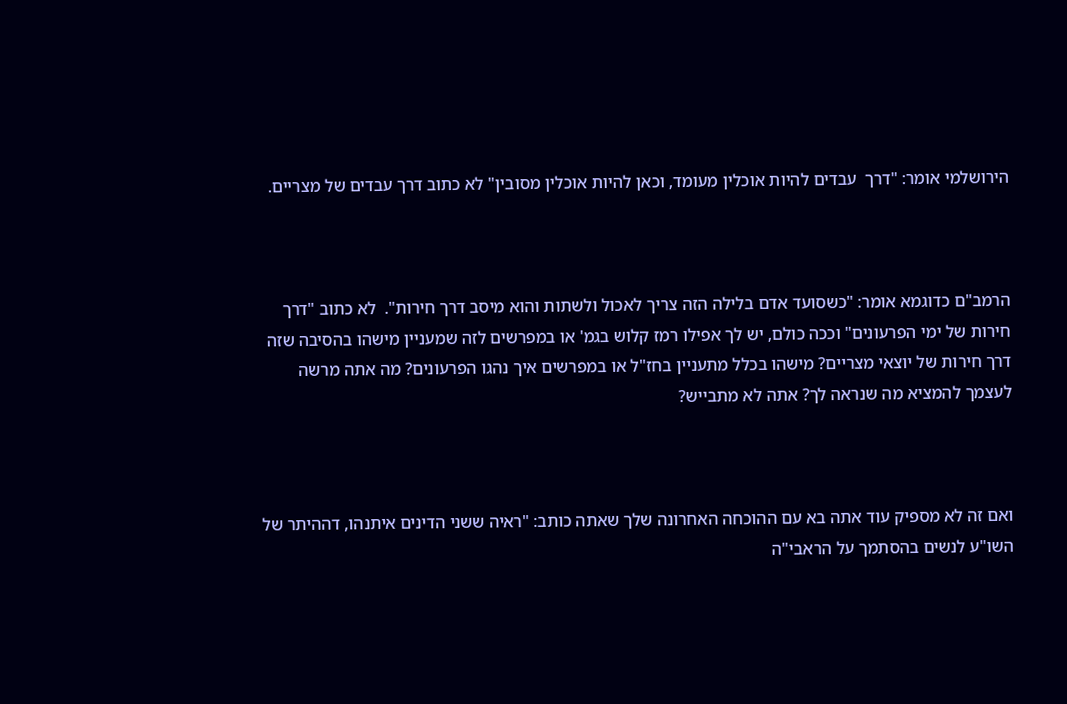הירושלמי אומר: "דרך  עבדים להיות אוכלין מעומד, וכאן להיות אוכלין מסובין" לא כתוב דרך עבדים של מצריים.



הרמב"ם כדוגמא אומר: "כשסועד אדם בלילה הזה צריך לאכול ולשתות והוא מיסב דרך חירות".  לא כתוב "דרך חירות של ימי הפרעונים" וככה כולם, יש לך אפילו רמז קלוש בגמ' או במפרשים לזה שמעניין מישהו בהסיבה שזה דרך חירות של יוצאי מצריים? מישהו בכלל מתעניין בחז"ל או במפרשים איך נהגו הפרעונים? מה אתה מרשה לעצמך להמציא מה שנראה לך? אתה לא מתבייש?



ואם זה לא מספיק עוד אתה בא עם ההוכחה האחרונה שלך שאתה כותב: "ראיה ששני הדינים איתנהו, דההיתר של השו"ע לנשים בהסתמך על הראבי"ה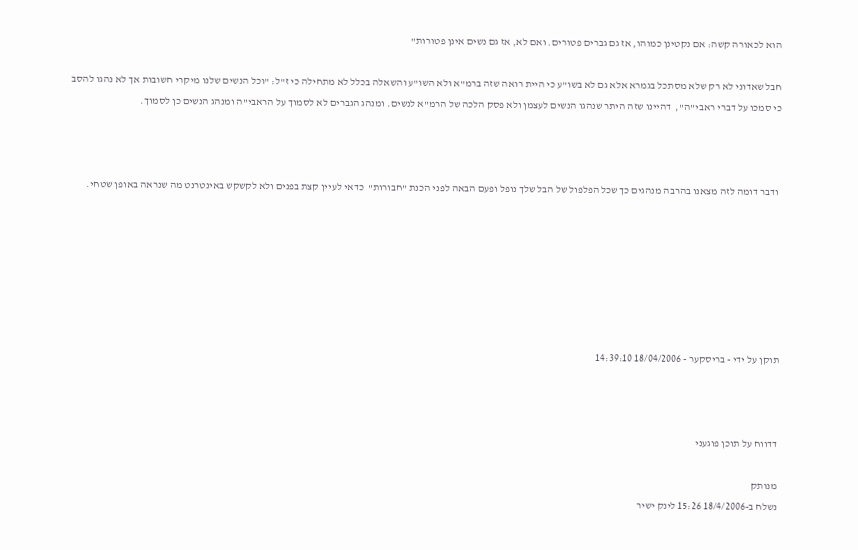הוא לכאורה קשה: אם נקטינן כמוהו, אז גם גברים פטורים. ואם לא, אז גם נשים אינן פטורות"

חבל שאדוני לא רק שלא מסתכל בגמרא אלא גם לא בשו"ע כי היית רואה שזה ברמ"א ולא השו"ע והשאלה בכלל לא מתחילה כי ז"ל: "וכל הנשים שלנו מיקרי חשובות אך לא נהגו להסב כי סמכו על דברי ראבי"ה",  דהיינו שזה היתר שנהגו הנשים לעצמן ולא פסק הלכה של הרמ"א לנשים. ומנהג הגברים לא לסמוך על הראבי"ה ומנהג הנשים כן לסמוך.



 ודבר דומה לזה מצאנו בהרבה מנהגים כך שכל הפלפול של הבל שלך נופל ופעם הבאה לפני הכנת "חבורות"  כדאי לעיין קצת בפנים ולא לקשקש באינטרנט מה שנראה באופן שטחי.







תוקן על ידי - בריסקער - 18/04/2006 14:39:10



דדווח על תוכן פוגעני

מנותק
נשלח ב-18/4/2006 15:26 לינק ישיר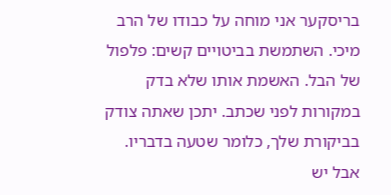בריסקער אני מוחה על כבודו של הרב מיכי. השתמשת בביטויים קשים: פלפול של הבל. האשמת אותו שלא בדק במקורות לפני שכתב. יתכן שאתה צודק בביקורת שלך, כלומר שטעה בדבריו. אבל יש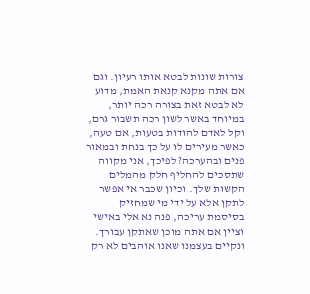צורות שונות לבטא אותו רעיון. וגם אם אתה מקנא קנאת האמת, מדוע לא לבטא זאת בצורה רכה יותר, במיוחד באשר לשון רכה תשבור גרם, וקל לאדם להודות בטעות, אם טעה, כאשר מעירים לו על כך בנחת ובמאור פנים ובהערכה? לפיכך, אני מקווה שתסכים להחליף חלק מהמלים הקשות שלך. וכיון שכבר אי אפשר לתקן אלא על ידי מי שמחזיק בסיסמת עריכה, פנה נא אלי באישי וציין אם אתה מוכן שאתקן עבורך. ונקיים בעצמנו שאנו אוהבים לא רק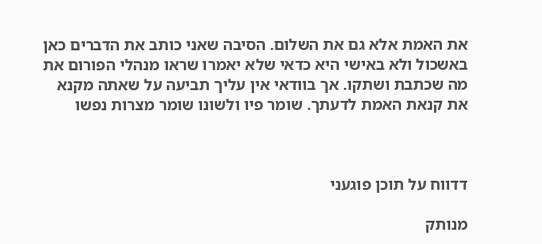את האמת אלא גם את השלום. הסיבה שאני כותב את הדברים כאן באשכול ולא באישי היא כדאי שלא יאמרו שראו מנהלי הפורום את מה שכתבת ושתקו. אך בוודאי אין עליך תביעה על שאתה מקנא את קנאת האמת לדעתך. שומר פיו ולשונו שומר מצרות נפשו



דדווח על תוכן פוגעני

מנותק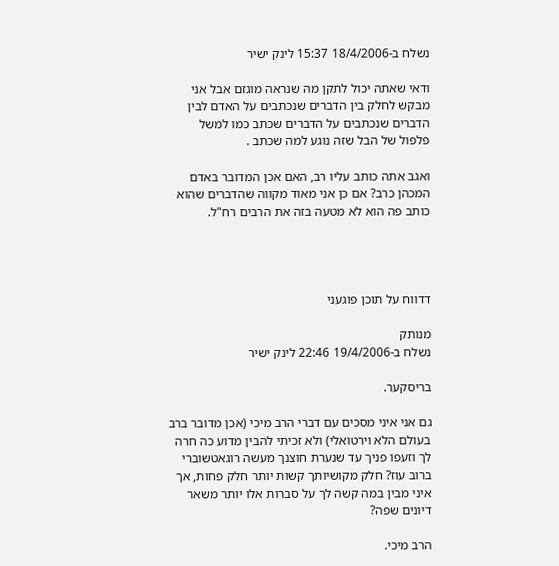נשלח ב-18/4/2006 15:37 לינק ישיר

ודאי שאתה יכול לתקן מה שנראה מוגזם אבל אני מבקש לחלק בין הדברים שנכתבים על האדם לבין הדברים שנכתבים על הדברים שכתב כמו למשל פלפול של הבל שזה נוגע למה שכתב .

ואגב אתה כותב עליו רב, האם אכן המדובר באדם המכהן כרב? אם כן אני מאוד מקווה שהדברים שהוא כותב פה הוא לא מטעה בזה את הרבים רח"ל.




דדווח על תוכן פוגעני

מנותק
נשלח ב-19/4/2006 22:46 לינק ישיר

בריסקער.

גם אני איני מסכים עם דברי הרב מיכי (אכן מדובר ברב בעולם הלא וירטואלי) ולא זכיתי להבין מדוע כה חרה לך וזעפו פניך עד שנערת חוצנך מעשה רוגאטשוברי ברוב עוז? חלק מקושיותך קשות יותר חלק פחות, אך איני מבין במה קשה לך על סברות אלו יותר משאר דיונים שפה?

הרב מיכי.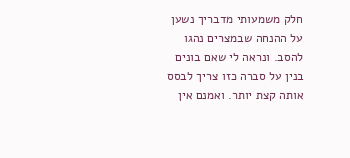חלק משמעותי מדבריך נשען על ההנחה שבמצרים נהגו להסב. ונראה לי שאם בונים בנין על סברה כזו צריך לבסס אותה קצת יותר. ואמנם אין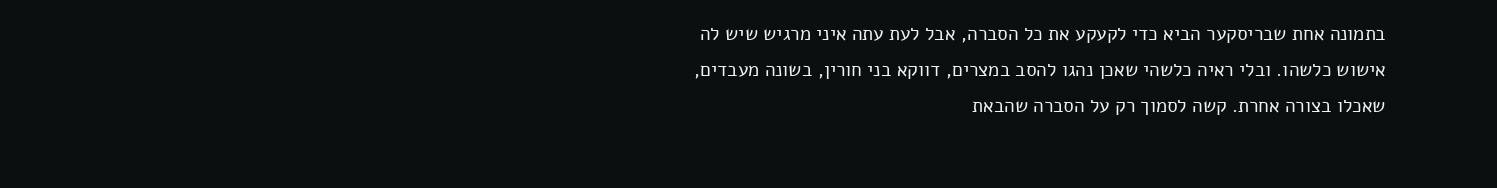בתמונה אחת שבריסקער הביא כדי לקעקע את כל הסברה, אבל לעת עתה איני מרגיש שיש לה אישוש כלשהו. ובלי ראיה כלשהי שאכן נהגו להסב במצרים, דווקא בני חורין, בשונה מעבדים, שאכלו בצורה אחרת. קשה לסמוך רק על הסברה שהבאת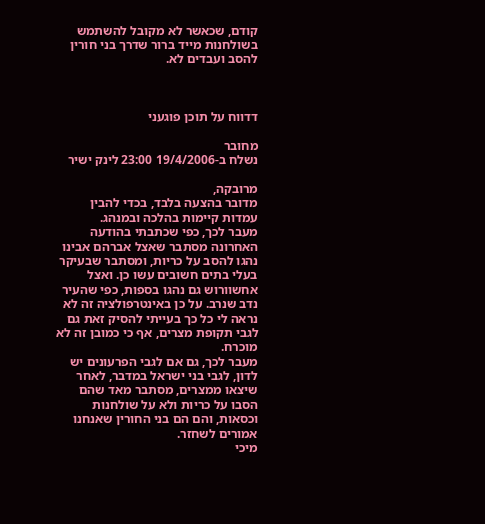קודם, שכאשר לא מקובל להשתמש בשולחנות מייד ברור שדרך בני חורין להסב ועבדים לא.



דדווח על תוכן פוגעני

מחובר
נשלח ב-19/4/2006 23:00 לינק ישיר

מרובקה,
מדובר בהצעה בלבד, בכדי להבין עמדות קיימות בהלכה ובמנהג.
מעבר לכך, כפי שכתבתי בהודעה האחרונה מסתבר שאצל אברהם אבינו נהגו להסב על כריות, ומסתבר שבעיקר בעלי בתים חשובים עשו כן. ואצל אחשוורוש גם נהגו בספות, כפי שהעיר נדב שנרב. על כן באינטרפולציה זה לא נראה לי כל כך בעייתי להסיק זאת גם לגבי תקופת מצרים, אף כי כמובן זה לא מוכרח.
מעבר לכך, גם אם לגבי הפרעונים יש לדון, לגבי בני ישראל במדבר, לאחר שיצאו ממצרים, מסתבר מאד שהם הסבו על כריות ולא על שולחנות וכסאות, והם הם בני החורין שאנחנו אמורים לשחזר.
מיכי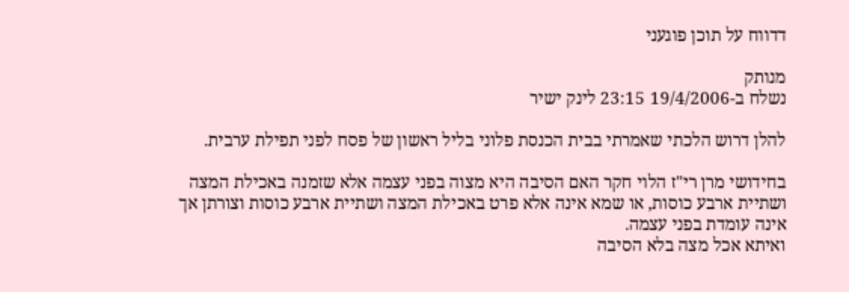דדווח על תוכן פוגעני

מנותק
נשלח ב-19/4/2006 23:15 לינק ישיר

להלן דרוש הלכתי שאמרתי בבית הכנסת פלוני בליל ראשון של פסח לפני תפילת ערבית.

בחידושי מרן רי"ז הלוי חקר האם הסיבה היא מצוה בפני עצמה אלא שזמנה באכילת המצה ושתיית ארבע כוסות, או שמא אינה אלא פרט באכילת המצה ושתיית ארבע כוסות וצורתן אך אינה עומדת בפני עצמה.
ואיתא אכל מצה בלא הסיבה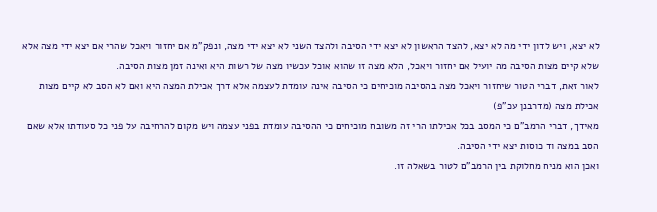לא יצא, ויש לדון ידי מה לא יצא, להצד הראשון לא יצא ידי הסיבה ולהצד השני לא יצא ידי מצה, ונפק"מ אם יחזור ויאכל שהרי אם יצא ידי מצה אלא שלא קיים מצות הסיבה מה יועיל אם יחזור ויאכל, הלא מצה זו שהוא אוכל עכשיו מצה של רשות היא ואינה זמן מצות הסיבה.
לאור זאת, דברי הטור שיחזור ויאכל מצה בהסיבה מוכיחים כי הסיבה אינה עומדת לעצמה אלא דרך אכילת המצה היא ואם לא הסב לא קיים מצות אכילת מצה (מדרבנן עכ"פ)
מאידך, דברי הרמב"ם כי המסב בכל אכילתו הרי זה משובח מוכיחים כי ההסיבה עומדת בפני עצמה ויש מקום להרחיבה על פני כל סעודתו אלא שאם הסב במצה וד כוסות יצא ידי הסיבה.
ואכן הוא מניח מחלוקת בין הרמב"ם לטור בשאלה זו.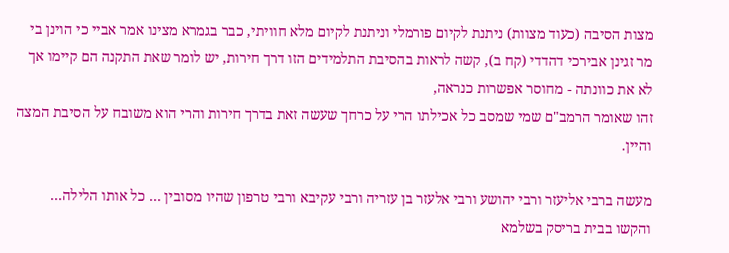מצות הסיבה (כעוד מצוות) ניתנת לקיום פורמלי וניתנת לקיום מלא חוויתי, כבר בגמרא מצינו אמר אביי כי הוינן בי מר זגינן אבירכי דהדדי (קח ב), קשה לראות בהסיבת התלמידים הזו דרך חירות, יש לומר שאת התקנה הם קיימו אך לא את כוונתה - מחוסר אפשרות כנראה,
זהו שאומר הרמב"ם שמי שמסב כל אכילתו הרי על כרחך שעשה זאת בדרך חירות והרי הוא משובח על הסיבת המצה והיין.

מעשה ברבי אליעזר ורבי יהושע ורבי אלעזר בן עזריה ורבי עקיבא ורבי טרפון שהיו מסובין ... כל אותו הלילה... והקשו בבית בריסק בשלמא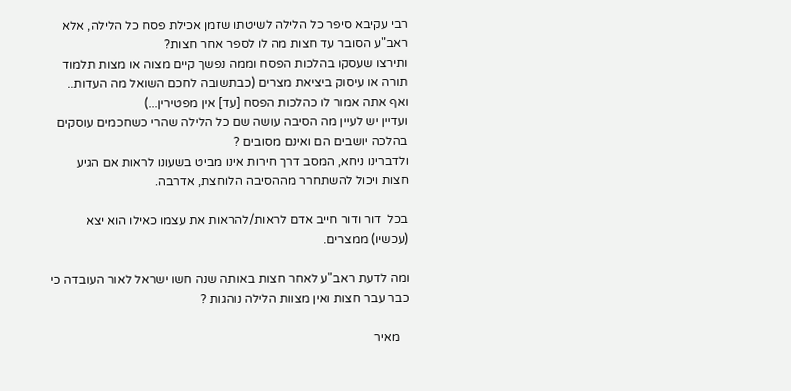רבי עקיבא סיפר כל הלילה לשיטתו שזמן אכילת פסח כל הלילה, אלא ראב"ע הסובר עד חצות מה לו לספר אחר חצות?
ותירצו שעסקו בהלכות הפסח וממה נפשך קיים מצוה או מצות תלמוד תורה או עיסוק ביציאת מצרים (כבתשובה לחכם השואל מה העדות.. ואף אתה אמור לו כהלכות הפסח [עד] אין מפטירין...)
ועדיין יש לעיין מה הסיבה עושה שם כל הלילה שהרי כשחכמים עוסקים בהלכה יושבים הם ואינם מסובים ?
ולדברינו ניחא, המסב דרך חירות אינו מביט בשעונו לראות אם הגיע חצות ויכול להשתחרר מההסיבה הלוחצת, אדרבה.

בכל  דור ודור חייב אדם לראות/להראות את עצמו כאילו הוא יצא (עכשיו) ממצרים.

ומה לדעת ראב"ע לאחר חצות באותה שנה חשו ישראל לאור העובדה כי כבר עבר חצות ואין מצוות הלילה נוהגות ?

   מאיר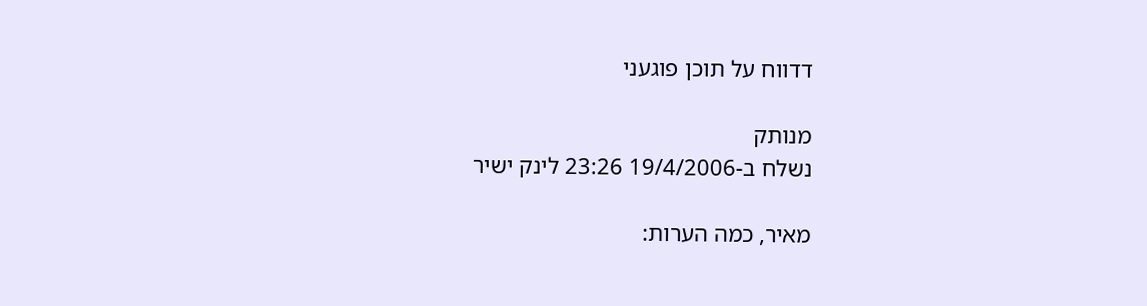דדווח על תוכן פוגעני

מנותק
נשלח ב-19/4/2006 23:26 לינק ישיר

מאיר, כמה הערות: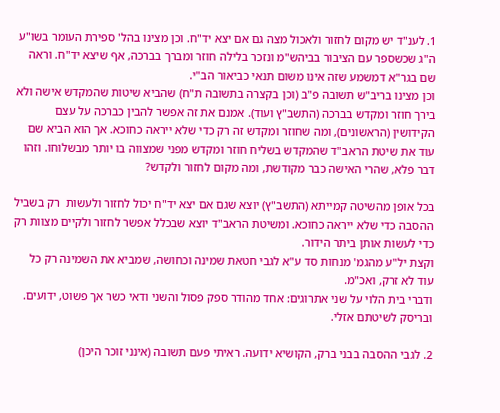1. לענ"ד יש מקום לחזור ולאכול מצה גם אם יצא יד"ח. וכן מצינו בהל' ספירת העומר בשו"ע ה"ג שכשספר עם הציבור בביהש"מ ונזכר בלילה חוזר ומברך בברכה, אף שיצא יד"ח. וראה שם בגר"א דמשמע שזה אינו משום תנאי כביאור הב"י.
וכן מצינו בריב"ש תשובה פ"ב (וכן בקצרה בתשובה ת"ח) שהביא שיטות שהמקדש אישה ולא בירך חוזר ומקדש בברכה (התשב"ץ ועוד). אמנם את זה אפשר להבין כברכה על עצם הקידושין (הראשונים), ומה שחוזר ומקדש זה רק כדי שלא ייראה כחוכא. אך הוא הביא שם עוד את שיטת הראב"ד שהמקדש בשליח חוזר ומקדש מפני שמצווה בו יותר מבשלוחו. וזהו דבר פלא, שהרי האישה כבר מקודשת, ומה מקום לחזור ולקדש?

בכל אופן מהשיטה קמייתא (התשב"ץ) יוצא שגם אם יצא יד"ח יכול לחזור ולעשות  רק בשביל ההסבה כדי שלא ייראה כחוכא. ומשיטת הראב"ד יוצא שבכלל אפשר לחזור ולקיים מצוות רק כדי לעשות אותן ביתר הידור.
וקצת יל"ע מהגמ' מנחות סד ע"א לגבי חטאת שמינה וכחושה, שמביא את השמינה רק כל עוד לא זרק, ואכ"מ.
ודברי בית הלוי על שני אתרוגים: אחד מהודר ספק פסול והשני ודאי כשר אך פשוט, ידועים. ובריסק לשיטתם אזלי.

2. לגבי ההסבה בבני ברק, הקושיא ידועה. ראיתי פעם תשובה (אינני זוכר היכן)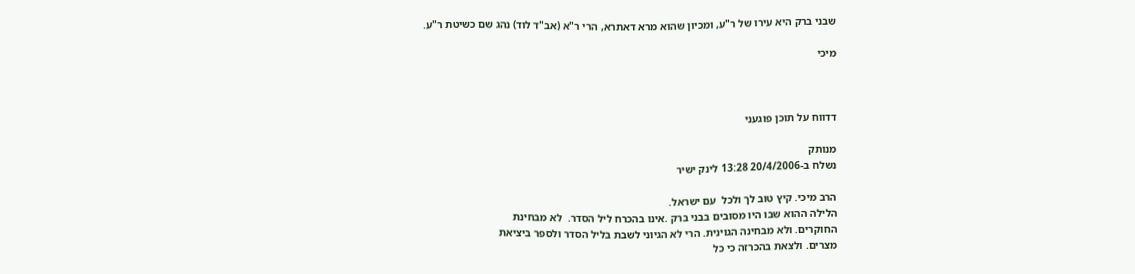שבני ברק היא עירו של ר"ע, ומכיון שהוא מרא דאתרא, הרי ר"א (אב"ד לוד) נהג שם כשיטת ר"ע.

מיכי



דדווח על תוכן פוגעני

מנותק
נשלח ב-20/4/2006 13:28 לינק ישיר

הרב מיכי. קיץ טוב לך ולכל  עם ישראל.
הלילה ההוא שבו היו מסובים בבני ברק .אינו בהכרח ליל הסדר.  לא מבחינת
החוקרים. ולא מבחינה הגוינית. הרי לא הגיוני לשבת בליל הסדר ולספר ביציאת
מצרים. ולצאת בהכרזה כי כל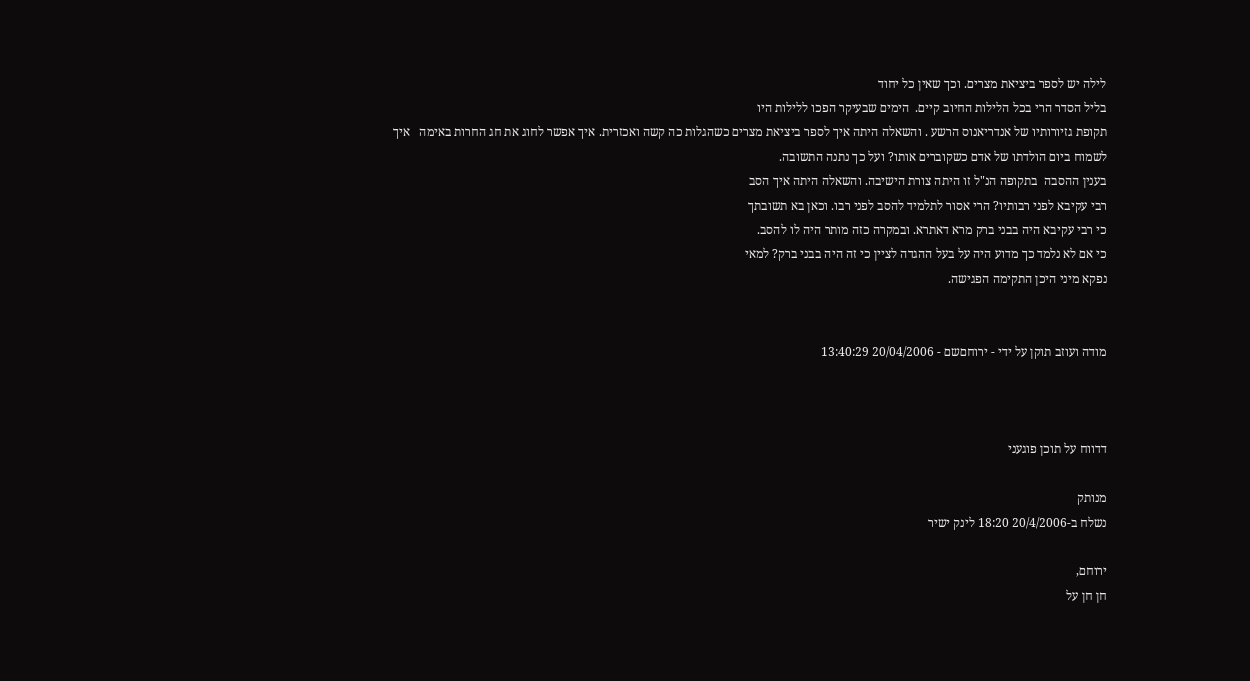לילה יש לספר ביציאת מצרים. וכך שאין כל יחוד
בליל הסדר הרי בכל הלילות החיוב קיים.  הימים שבעיקר הפכו ללילות היו
תקופת גזיורותיו של אנדריאנוס הרשע . והשאלה היתה איך לספר ביציאת מצרים כשהגלות כה קשה ואכזרית. איך אפשר לחוג את חג החרות באימה   איך לשמוח ביום הולדתו של אדם כשקוברים אותו? ועל כך נתנה התשובה.
בענין ההסבה  בתקופה הנ"ל זו היתה צורת הישיבה. והשאלה היתה איך הסב
רבי עקיבא לפני רבותיו? הרי אסור לתלמיד להסב לפני רבו. וכאן בא תשובתך
כי רבי עקיבא היה בבני ברק מרא דאתרא. ובמקרה כזה מותר היה לו להסב.
כי אם לא נלמד כך מדוע היה על בעל ההגדה לציין כי זה היה בבני ברק? למאי
נפקא מיני היכן התקימה הפגישה.


מודה ועוזב תוקן על ידי - ירוחםשם - 20/04/2006 13:40:29



דדווח על תוכן פוגעני

מנותק
נשלח ב-20/4/2006 18:20 לינק ישיר

ירוחם,
חן חן על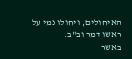האיחולים, ויחולו נמי על ראשו דמר וב"ב.
באשר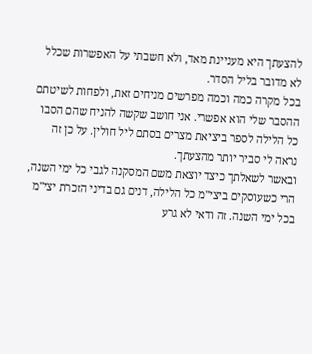להצעתך היא מעניינת מאד, ולא חשבתי על האפשרות שכלל לא מדובר בליל הסדר.
בכל מקרה כמה וכמה מפרשים מניחים זאת, ולפחות לשיטתם ההסבר שלי הוא אפשרי. אני חושב שקשה להניח שהם הסבו כל הלילה לספר ביציאת מצרים בסתם ליל חולין. על כן זה נראה לי סביר יותר מהצעתך.
ובאשר לשאלתך כיצד יוצאת משם המסקנה לגבי כל ימי השנה, הרי כשעוסקים ביצי"מ כל הלילה, דנים גם בדיני הזכרת יצי"מ בכל ימי השנה. זה ודאי לא גרע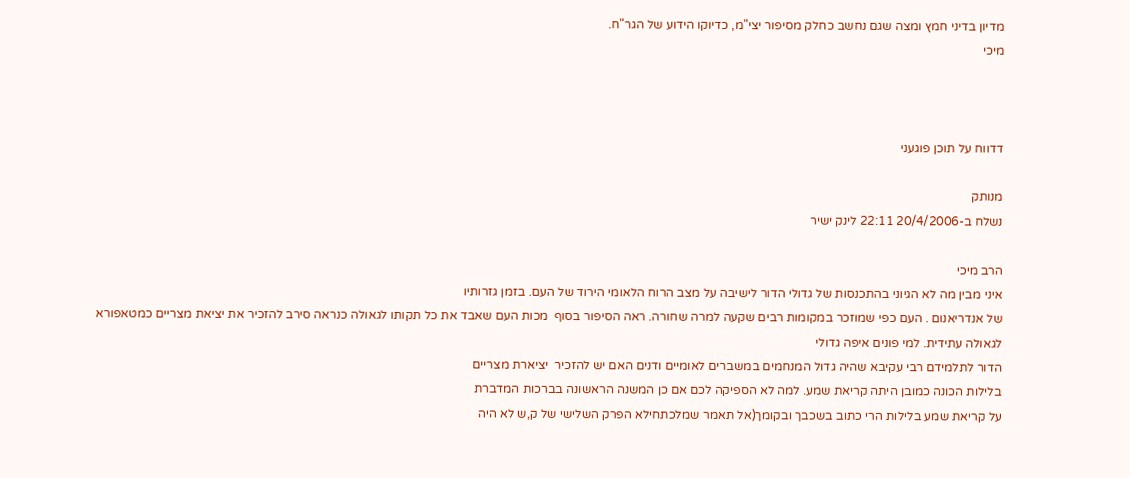מדיון בדיני חמץ ומצה שגם נחשב כחלק מסיפור יצי"מ, כדיוקו הידוע של הגר"ח.
מיכי



דדווח על תוכן פוגעני

מנותק
נשלח ב-20/4/2006 22:11 לינק ישיר

הרב מיכי
איני מבין מה לא הגיוני בהתכנסות של גדולי הדור לישיבה על מצב הרוח הלאומי הירוד של העם. בזמן גזרותיו
של אנדריאנום . העם כפי שמוזכר במקומות רבים שקעה למרה שחורה. ראה הסיפור בסוף  מכות העם שאבד את כל תקותו לגאולה כנראה סירב להזכיר את יציאת מצריים כמטאפורא לגאולה עתידית. למי פונים איפה גדולי
הדור לתלמידם רבי עקיבא שהיה גדול המנחמים במשברים לאומיים ודנים האם יש להזכיר  יציארת מצריים
בלילות הכונה כמובן היתה קריאת שמע. למה לא הספיקה לכם אם כן המשנה הראשונה בברכות המדברת
על קריאת שמע בלילות הרי כתוב בשכבך ובקומך(אל תאמר שמלכתחילא הפרק השלישי של ק,ש לא היה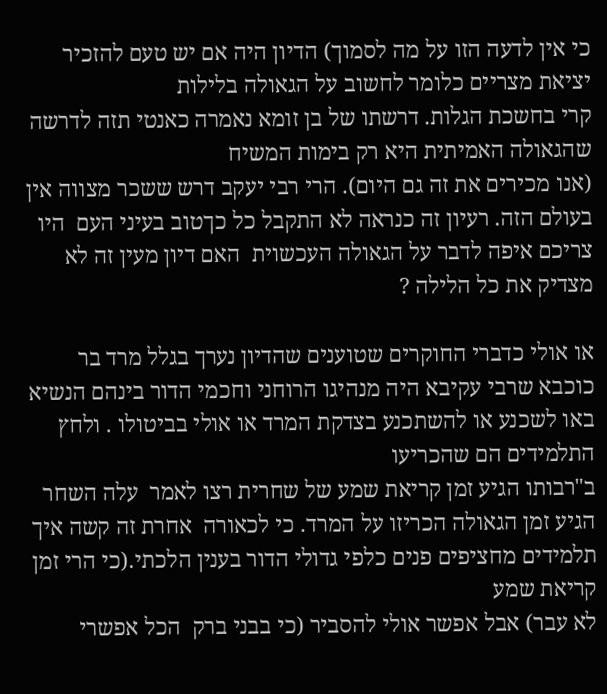כי אין לדעה הזו על מה לסמוך) הדיון היה אם יש טעם להזכיר יציאת מצריים כלומר לחשוב על הגאולה בלילות
קרי בחשכת הגלות. דרשתו של בן זומא נאמרה כאנטי תזה לדרשה שהגאולה האמיתית היא רק בימות המשיח
(אנו מכירים את זה גם היום). הרי רבי יעקב דרש ששכר מצווה אין בעולם הזה. רעיון זה כנראה לא התקבל כל כךטוב בעיני העם  היו צריכם איפה לדבר על הגאולה העכשוית  האם דיון מעין זה לא מצדיק את כל הלילה ?

או אולי כדברי החוקרים שטוענים שהדיון נערך בגלל מרד בר כוכבא שרבי עקיבא היה מנהיגו הרוחני וחכמי הדור בינהם הנשיא באו לשכנע או להשתכנע בצדקת המרד או אולי בביטולו . ולחץ התלמידים הם שהכריעו
ב"רבותו הגיע זמן קריאת שמע של שחרית רצו לאמר  עלה השחר הגיע זמן הגאולה הכריזו על המרד. כי לכאורה  אחרת זה קשה איך תלמידים מחציפים פנים כלפי גדולי הדור בענין הלכתי.(כי הרי זמן קריאת שמע
לא עבר) אבל אפשר אולי להסביר (כי בבני ברק  הכל אפשרי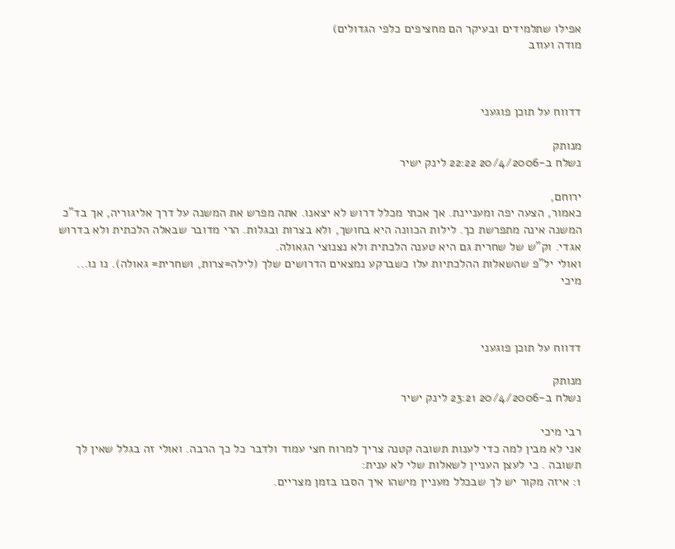אפילו שתלמידים ובעיקר הם מחציפים כלפי הגדולים)
מודה ועוזב



דדווח על תוכן פוגעני

מנותק
נשלח ב-20/4/2006 22:22 לינק ישיר

ירוחם,
כאמור, הצעה יפה ומעניינת. אך אכתי מכלל דרוש לא יצאנו. אתה מפרש את המשנה על דרך אליגוריה, אך בד"כ המשנה אינה מתפרשת כך. לילות הכוונה היא בחושך, ולא בצרות ובגלות. הרי מדובר שבאלה הלכתית ולא בדרוש אגדי. וק"ש של שחרית גם היא טענה הלכתית ולא נצנוצי הגאולה.
ואולי יל"פ שהשאלות ההלכתיות עלו כשברקע נמצאים הדרושים שלך (לילה=צרות, ושחרית= גאולה). נו נו...
מיכי



דדווח על תוכן פוגעני

מנותק
נשלח ב-20/4/2006 23:21 לינק ישיר

רבי מיכי
אני לא מבין למה כדי לענות תשובה קטנה צריך למרוח חצי עמוד ולדבר כל כך הרבה. ואולי זה בגלל שאין לך תשובה . כי לעצן העניין לשאלות שלי לא ענית:
1: איזה מקור יש לך שבכלל מעניין מישהו איך הסבו בזמן מצריים.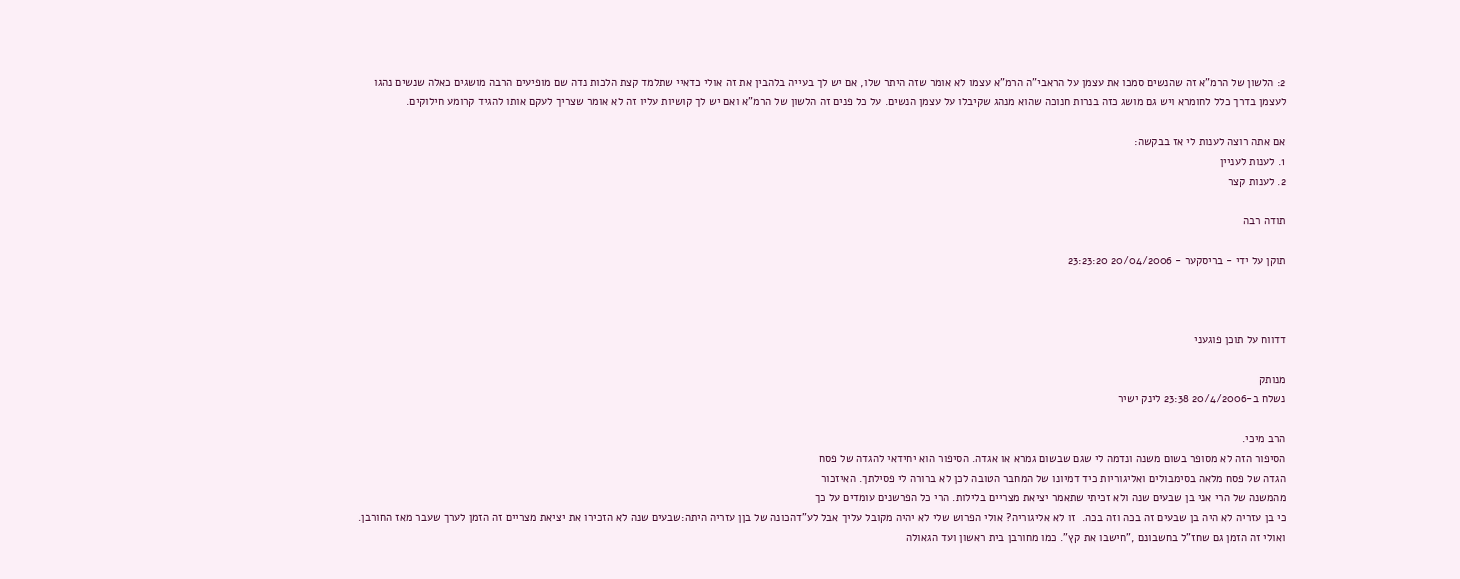2: הלשון של הרמ"א זה שהנשים סמכו את עצמן על הראבי"ה הרמ"א עצמו לא אומר שזה היתר שלו, אם יש לך בעייה בלהבין את זה אולי כדאיי שתלמד קצת הלכות נדה שם מופיעים הרבה מושגים כאלה שנשים נהגו לעצמן בדרך כלל לחומרא ויש גם מושג כזה בנרות חנוכה שהוא מנהג שקיבלו על עצמן הנשים. על כל פנים זה הלשון של הרמ"א ואם יש לך קושיות עליו זה לא אומר שצריך לעקם אותו להגיד קרומע חילוקים.

אם אתה רוצה לענות לי אז בבקשה:
1. לענות לעניין
2. לענות קצר

תודה רבה

תוקן על ידי - בריסקער - 20/04/2006 23:23:20



דדווח על תוכן פוגעני

מנותק
נשלח ב-20/4/2006 23:38 לינק ישיר

הרב מיכי.
הסיפור הזה לא מסופר בשום משנה ונדמה לי שגם שבשום גמרא או אגדה. הסיפור הוא יחידאי להגדה של פסח
הגדה של פסח מלאה בסימבולים ואליגוריות כיד דמיונו של המחבר הטובה לכן לא ברורה לי פסילתך. האיזכור
מהמשנה של הרי אני בן שבעים שנה ולא זכיתי שתאמר יציאת מצריים בלילות. הרי כל הפרשנים עומדים על כך
כי בן עזריה לא היה בן שבעים זה בכה וזה בכה.  זו לא אליגוריה? אולי הפרוש שלי לא יהיה מקובל עליך אבל לע"דהכונה של בןן עזריה היתה:שבעים שנה לא הזכירו את יציאת מצריים זה הזמן לערך שעבר מאז החורבן. ואולי זה הזמן גם שחז"ל בחשבונם ,"חישבו את קץ". כמו מחורבן בית ראשון ועד הגאולה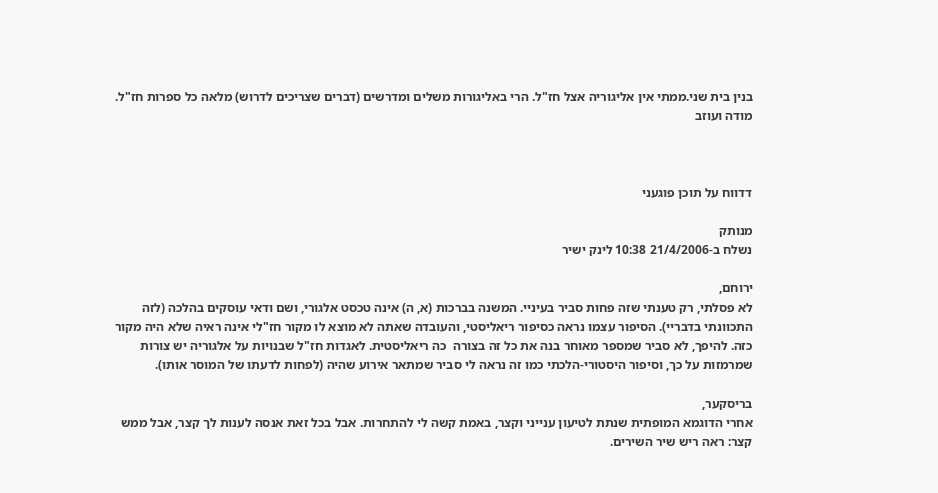בנין בית שני.ממתי אין אליגוריה אצל חז"ל. הרי באליגורות משלים ומדרשים (דברים שצריכים לדרוש) מלאה כל ספרות חז"ל. מודה ועוזב



דדווח על תוכן פוגעני

מנותק
נשלח ב-21/4/2006 10:38 לינק ישיר

ירוחם,
לא פסלתי, רק טענתי שזה פחות סביר בעיניי. המשנה בברכות (א, ה) אינה טכסט אלגורי, ושם ודאי עוסקים בהלכה (לזה התכוונתי בדבריי). הסיפור עצמו נראה כסיפור ריאליסטי, והעובדה שאתה לא מוצא לו מקור חז"לי אינה ראיה שלא היה מקור כזה. להיפך, לא סביר שמספר מאוחר בנה את כל זה בצורה  כה ריאליסטית. לאגדות חז"ל שבנויות על אלגוריה יש צורות שמרמזות על כך, וסיפור היסטורי-הלכתי כמו זה נראה לי סביר שמתאר אירוע שהיה (לפחות לדעתו של המוסר אותו).

בריסקער,
אחרי הדוגמא המופתית שנתת לטיעון ענייני וקצר, באמת קשה לי להתחרות. אבל בכל זאת אנסה לענות לך קצר, אבל ממש קצר: ראה ריש שיר השירים.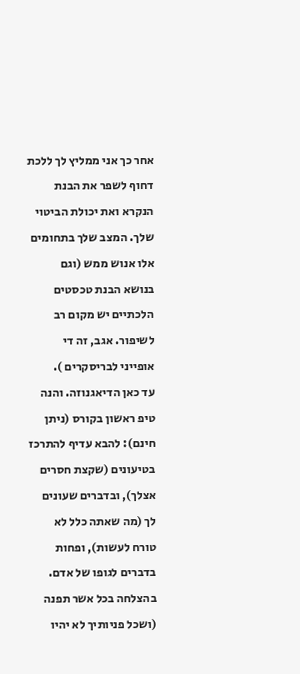אחר כך אני ממליץ לך ללכת דחוף לשפר את הבנת הנקרא ואת יכולת הביטוי שלך. המצב שלך בתחומים אלו אנוש ממש (וגם בנושא הבנת טכסטים הלכתיים יש מקום רב לשיפור. אגב, זה די אופייני לבריסקרים ).
עד כאן הדיאגנוזה. והנה טיפ ראשון בקורס (ניתן חינם): להבא עדיף להתרכז בטיעונים (שקצת חסרים אצלך), ובדברים שעונים לך (מה שאתה כלל לא טורח לעשות), ופחות בדברים לגופו של אדם.
בהצלחה בכל אשר תפנה (ושכל פניותיך לא יהיו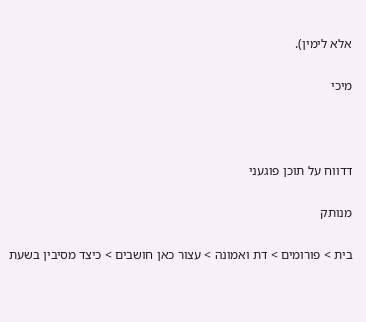אלא לימין).

מיכי



דדווח על תוכן פוגעני

מנותק

בית > פורומים > דת ואמונה > עצור כאן חושבים > כיצד מסיבין בשעת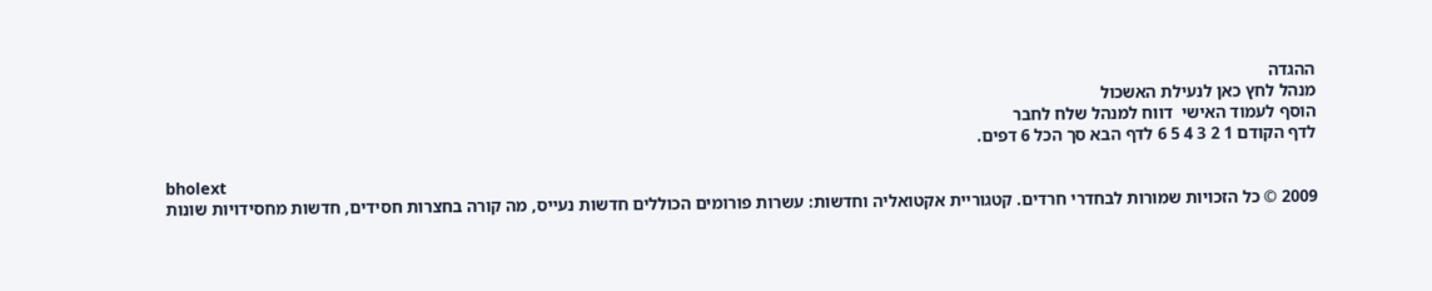ההגדה
מנהל לחץ כאן לנעילת האשכול
הוסף לעמוד האישי  דווח למנהל שלח לחבר
לדף הקודם 1 2 3 4 5 6 לדף הבא סך הכל 6 דפים.

bholext
2009 © כל הזכויות שמורות לבחדרי חרדים. קטגוריית אקטואליה וחדשות: עשרות פורומים הכוללים חדשות נעייס, מה קורה בחצרות חסידים, חדשות מחסידויות שונות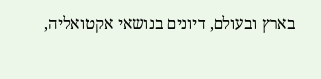בארץ ובעולם, דיונים בנושאי אקטואליה,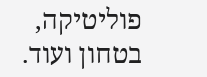פוליטיקה, בטחון ועוד.